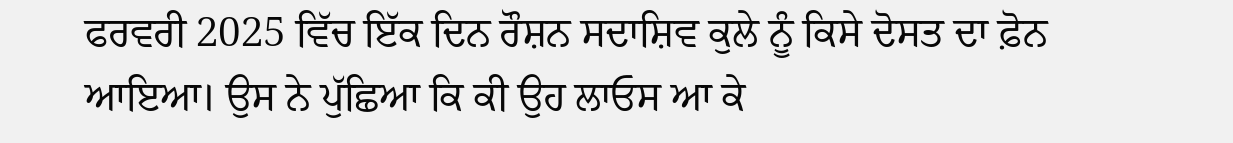ਫਰਵਰੀ 2025 ਵਿੱਚ ਇੱਕ ਦਿਨ ਰੌਸ਼ਨ ਸਦਾਸ਼ਿਵ ਕੁਲੇ ਨੂੰ ਕਿਸੇ ਦੋਸਤ ਦਾ ਫ਼ੋਨ ਆਇਆ। ਉਸ ਨੇ ਪੁੱਛਿਆ ਕਿ ਕੀ ਉਹ ਲਾਓਸ ਆ ਕੇ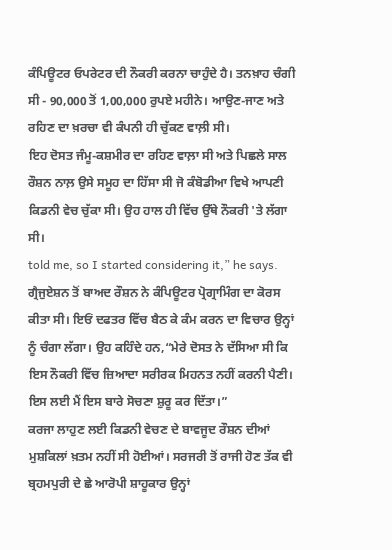ਕੰਪਿਊਟਰ ਓਪਰੇਟਰ ਦੀ ਨੌਕਰੀ ਕਰਨਾ ਚਾਹੁੰਦੇ ਹੈ। ਤਨਖ਼ਾਹ ਚੰਗੀ ਸੀ - 90,000 ਤੋਂ 1,00,000 ਰੁਪਏ ਮਹੀਨੇ। ਆਉਣ-ਜਾਣ ਅਤੇ ਰਹਿਣ ਦਾ ਖ਼ਰਚਾ ਵੀ ਕੰਪਨੀ ਹੀ ਚੁੱਕਣ ਵਾਲ਼ੀ ਸੀ।
ਇਹ ਦੋਸਤ ਜੰਮੂ-ਕਸ਼ਮੀਰ ਦਾ ਰਹਿਣ ਵਾਲ਼ਾ ਸੀ ਅਤੇ ਪਿਛਲੇ ਸਾਲ ਰੌਸ਼ਨ ਨਾਲ਼ ਉਸੇ ਸਮੂਹ ਦਾ ਹਿੱਸਾ ਸੀ ਜੋ ਕੰਬੋਡੀਆ ਵਿਖੇ ਆਪਣੀ ਕਿਡਨੀ ਵੇਚ ਚੁੱਕਾ ਸੀ। ਉਹ ਹਾਲ ਹੀ ਵਿੱਚ ਉੱਥੇ ਨੌਕਰੀ 'ਤੇ ਲੱਗਾ ਸੀ।
told me, so I started considering it,” he says.
ਗ੍ਰੈਜੁਏਸ਼ਨ ਤੋਂ ਬਾਅਦ ਰੌਸ਼ਨ ਨੇ ਕੰਪਿਊਟਰ ਪ੍ਰੋਗ੍ਰਾਮਿੰਗ ਦਾ ਕੋਰਸ ਕੀਤਾ ਸੀ। ਇਓਂ ਦਫਤਰ ਵਿੱਚ ਬੈਠ ਕੇ ਕੰਮ ਕਰਨ ਦਾ ਵਿਚਾਰ ਉਨ੍ਹਾਂ ਨੂੰ ਚੰਗਾ ਲੱਗਾ। ਉਹ ਕਹਿੰਦੇ ਹਨ,“ਮੇਰੇ ਦੋਸਤ ਨੇ ਦੱਸਿਆ ਸੀ ਕਿ ਇਸ ਨੌਕਰੀ ਵਿੱਚ ਜ਼ਿਆਦਾ ਸਰੀਰਕ ਮਿਹਨਤ ਨਹੀਂ ਕਰਨੀ ਪੈਣੀ। ਇਸ ਲਈ ਮੈਂ ਇਸ ਬਾਰੇ ਸੋਚਣਾ ਸ਼ੁਰੂ ਕਰ ਦਿੱਤਾ।”
ਕਰਜਾ ਲਾਹੁਣ ਲਈ ਕਿਡਨੀ ਵੇਚਣ ਦੇ ਬਾਵਜੂਦ ਰੌਸ਼ਨ ਦੀਆਂ ਮੁਸ਼ਕਿਲਾਂ ਖ਼ਤਮ ਨਹੀਂ ਸੀ ਹੋਈਆਂ। ਸਰਜਰੀ ਤੋਂ ਰਾਜੀ ਹੋਣ ਤੱਕ ਵੀ ਬ੍ਰਹਮਪੁਰੀ ਦੇ ਛੇ ਆਰੋਪੀ ਸ਼ਾਹੂਕਾਰ ਉਨ੍ਹਾਂ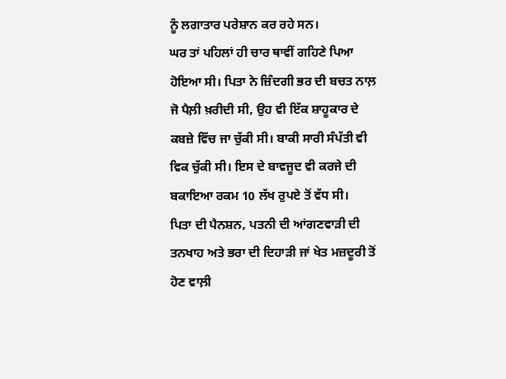ਨੂੰ ਲਗਾਤਾਰ ਪਰੇਸ਼ਾਨ ਕਰ ਰਹੇ ਸਨ।
ਘਰ ਤਾਂ ਪਹਿਲਾਂ ਹੀ ਚਾਰ ਥਾਵੀਂ ਗਹਿਣੇ ਪਿਆ ਹੋਇਆ ਸੀ। ਪਿਤਾ ਨੇ ਜ਼ਿੰਦਗੀ ਭਰ ਦੀ ਬਚਤ ਨਾਲ਼ ਜੋ ਪੈਲ਼ੀ ਖ਼ਰੀਦੀ ਸੀ, ਉਹ ਵੀ ਇੱਕ ਸ਼ਾਹੂਕਾਰ ਦੇ ਕਬਜ਼ੇ ਵਿੱਚ ਜਾ ਚੁੱਕੀ ਸੀ। ਬਾਕੀ ਸਾਰੀ ਸੰਪੱਤੀ ਵੀ ਵਿਕ ਚੁੱਕੀ ਸੀ। ਇਸ ਦੇ ਬਾਵਜੂਦ ਵੀ ਕਰਜੇ ਦੀ ਬਕਾਇਆ ਰਕਮ 10 ਲੱਖ ਰੁਪਏ ਤੋਂ ਵੱਧ ਸੀ।
ਪਿਤਾ ਦੀ ਪੈਨਸ਼ਨ, ਪਤਨੀ ਦੀ ਆਂਗਣਵਾੜੀ ਦੀ ਤਨਖਾਹ ਅਤੇ ਭਰਾ ਦੀ ਦਿਹਾੜੀ ਜਾਂ ਖੇਤ ਮਜ਼ਦੂਰੀ ਤੋਂ ਹੋਣ ਵਾਲ਼ੀ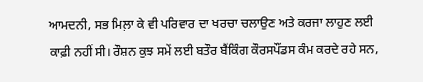ਆਮਦਨੀ, ਸਭ ਮਿਲ਼ਾ ਕੇ ਵੀ ਪਰਿਵਾਰ ਦਾ ਖਰਚਾ ਚਲਾਉਣ ਅਤੇ ਕਰਜਾ ਲਾਹੁਣ ਲਈ ਕਾਫ਼ੀ ਨਹੀਂ ਸੀ। ਰੌਸ਼ਨ ਕੁਝ ਸਮੇਂ ਲਈ ਬਤੌਰ ਬੈਂਕਿੰਗ ਕੌਰਸਪੌਂਡਸ ਕੰਮ ਕਰਦੇ ਰਹੇ ਸਨ,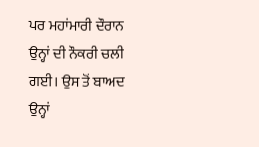ਪਰ ਮਹਾਂਮਾਰੀ ਦੌਰਾਨ ਉਨ੍ਹਾਂ ਦੀ ਨੌਕਰੀ ਚਲੀ ਗਈ। ਉਸ ਤੋਂ ਬਾਅਦ ਉਨ੍ਹਾਂ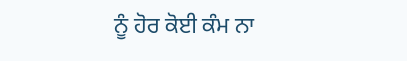ਨੂੰ ਹੋਰ ਕੋਈ ਕੰਮ ਨਾ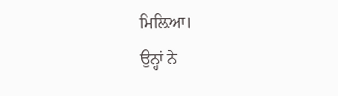ਮਿਲ਼ਿਆ।
ਉਨ੍ਹਾਂ ਨੇ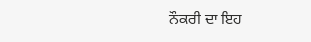ਨੌਕਰੀ ਦਾ ਇਹ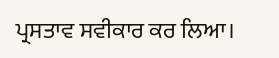ਪ੍ਰਸਤਾਵ ਸਵੀਕਾਰ ਕਰ ਲਿਆ।